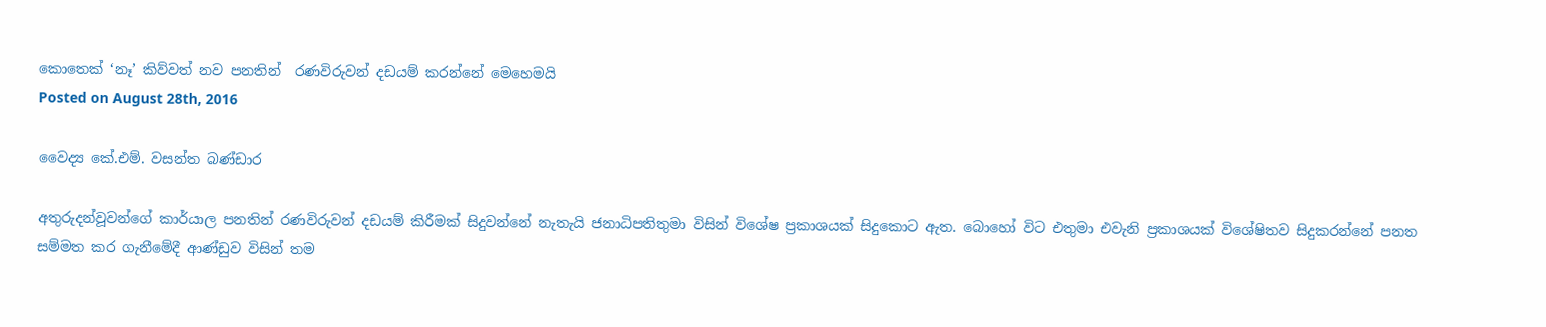කොතෙක්‌ ‘නෑ’ කිව්වත් නව පනතින්  රණවිරුවන් දඩයම් කරන්නේ මෙහෙමයි
Posted on August 28th, 2016

වෛද්‍ය කේ.එම්. වසන්ත බණ්‌ඩාර

අතුරුදන්වූවන්ගේ කාර්යාල පනතින් රණවිරුවන් දඩයම් කිරීමක්‌ සිදුවන්නේ නැතැයි ජනාධිපතිතුමා විසින් විශේෂ ප්‍රකාශයක්‌ සිදුකොට ඇත. බොහෝ විට එතුමා එවැනි ප්‍රකාශයක්‌ විශේෂිතව සිදුකරන්නේ පනත සම්මත කර ගැනීමේදී ආණ්‌ඩුව විසින් තම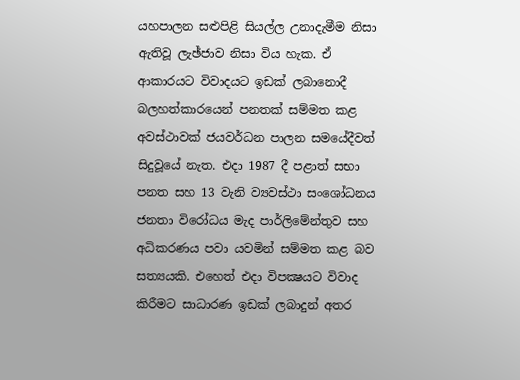යහපාලන සළුපිළි සියල්ල උනාදැමීම නිසා ඇතිවූ ලැඡ්ජාව නිසා විය හැක. ඒ ආකාරයට විවාදයට ඉඩක්‌ ලබානොදී බලහත්කාරයෙන් පනතක්‌ සම්මත කළ අවස්‌ථාවක්‌ ජයවර්ධන පාලන සමයේදීවත් සිදුවූයේ නැත. එදා 1987 දී පළාත් සභා පනත සහ 13 වැනි ව්‍යවස්‌ථා සංශෝධනය ජනතා විරෝධය මැද පාර්ලිමේන්තුව සහ අධිකරණය පවා යවමින් සම්මත කළ බව සත්‍යයකි. එහෙත් එදා විපක්‍ෂයට විවාද කිරීමට සාධාරණ ඉඩක්‌ ලබාදුන් අතර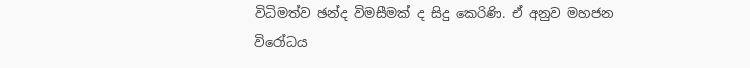විධිමත්ව ඡන්ද විමසීමක්‌ ද සිදු කෙරිණි. ඒ අනුව මහජන විරෝධය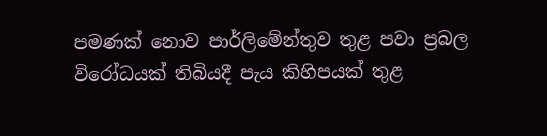පමණක්‌ නොව පාර්ලිමේන්තුව තුළ පවා ප්‍රබල විරෝධයක්‌ තිබියදී පැය කිහිපයක්‌ තුළ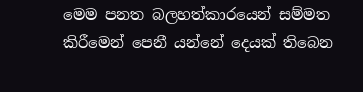මෙම පනත බලහත්කාරයෙන් සම්මත කිරීමෙන් පෙනී යන්නේ දෙයක්‌ තිබෙන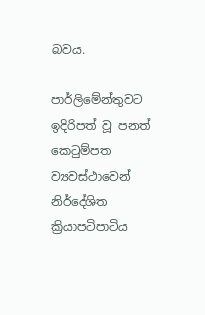බවය.

පාර්ලිමේන්තුවට ඉදිරිපත් වූ පනත් කෙටුම්පත ව්‍යවස්‌ථාවෙන් නිර්දේශිත ක්‍රියාපටිපාටිය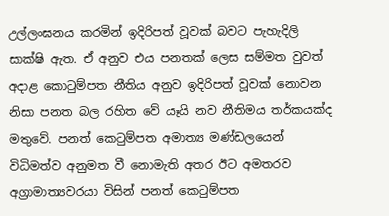උල්ලංඝනය කරමින් ඉදිරිපත් වූවක්‌ බවට පැහැදිලි සාක්‌ෂි ඇත. ඒ අනුව එය පනතක්‌ ලෙස සම්මත වුවත් අදාළ කොටුම්පත නීතිය අනුව ඉදිරිපත් වූවක්‌ නොවන නිසා පනත බල රහිත වේ යෑයි නව නීතිමය තර්කයක්‌ද මතුවේ. පනත් කෙටුම්පත අමාත්‍ය මණ්‌ඩලයෙන් විධිමත්ව අනුමත වී නොමැති අතර ඊට අමතරව අග්‍රාමාත්‍යවරයා විසින් පනත් කෙටුම්පත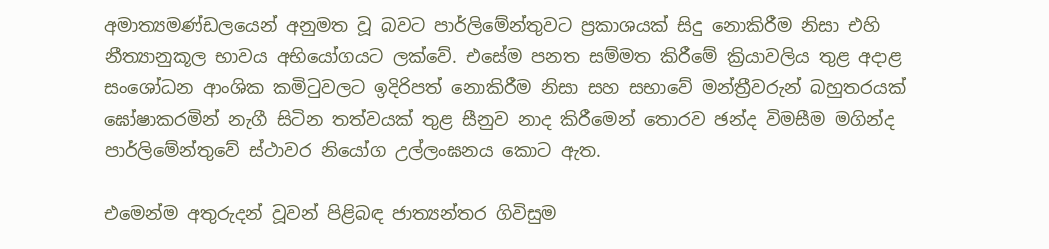අමාත්‍යමණ්‌ඩලයෙන් අනුමත වූ බවට පාර්ලිමේන්තුවට ප්‍රකාශයක්‌ සිදු නොකිරීම නිසා එහි නීත්‍යානුකූල භාවය අභියෝගයට ලක්‌වේ. එසේම පනත සම්මත කිරීමේ ක්‍රියාවලිය තුළ අදාළ සංශෝධන ආංශික කමිටුවලට ඉදිරිපත් නොකිරීම නිසා සහ සභාවේ මන්ත්‍රීවරුන් බහුතරයක්‌ ඝෝෂාකරමින් නැගී සිටින තත්වයක්‌ තුළ සීනුව නාද කිරීමෙන් තොරව ඡන්ද විමසීම මගින්ද පාර්ලිමේන්තුවේ ස්‌ථාවර නියෝග උල්ලංඝනය කොට ඇත.

එමෙන්ම අතුරුදන් වූවන් පිළිබඳ ජාත්‍යන්තර ගිවිසුම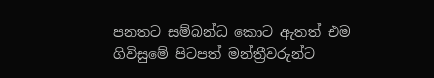පනතට සම්බන්ධ කොට ඇතත් එම ගිවිසුමේ පිටපත් මන්ත්‍රීවරුන්ට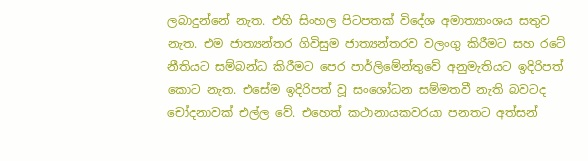ලබාදුන්නේ නැත. එහි සිංහල පිටපතක්‌ විදේශ අමාත්‍යාංශය සතුව නැත. එම ජාත්‍යන්තර ගිවිසුම ජාත්‍යන්තරව වලංගු කිරීමට සහ රටේ නීතියට සම්බන්ධ කිරීමට පෙර පාර්ලිමේන්තුවේ අනුමැතියට ඉදිරිපත් කොට නැත. එසේම ඉදිරිපත් වූ සංශෝධන සම්මතවී නැති බවටද චෝදනාවක්‌ එල්ල වේ. එහෙත් කථානායකවරයා පනතට අත්සන්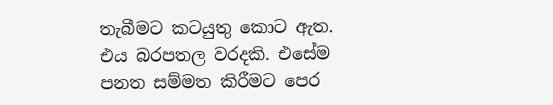තැබීමට කටයුතු කොට ඇත. එය බරපතල වරදකි. එසේම පනත සම්මත කිරීමට පෙර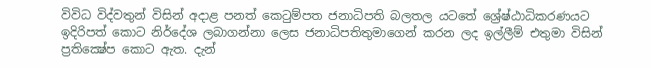විවිධ විද්වතුන් විසින් අදාළ පනත් කෙටුම්පත ජනාධිපති බලතල යටතේ ශ්‍රේෂ්ඨාධිකරණයට ඉදිරිපත් කොට නිර්දේශ ලබාගන්නා ලෙස ජනාධිපතිතුමාගෙන් කරන ලද ඉල්ලීම් එතුමා විසින් ප්‍රතික්‍ෂේප කොට ඇත. දැන්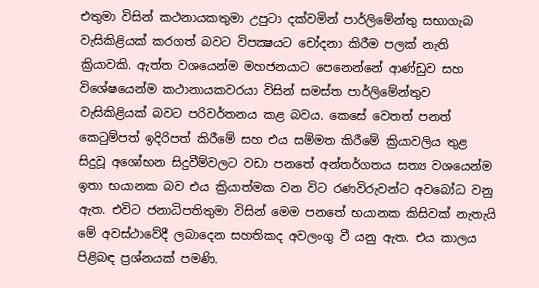එතුමා විසින් කථනායකතුමා උපුටා දක්‌වමින් පාර්ලිමේන්තු සභාගැබ වැසිකිළියක්‌ කරගත් බවට විපක්‍ෂයට චෝදනා කිරීම පලක්‌ නැති ක්‍රියාවකි. ඇත්ත වශයෙන්ම මහජනයාට පෙනෙන්නේ ආණ්‌ඩුව සහ විශේෂයෙන්ම කථානායකවරයා විසින් සමස්‌ත පාර්ලිමේන්තුව වැසිකිළියක්‌ බවට පරිවර්තනය කළ බවය. කෙසේ වෙතත් පනත් කෙටුම්පත් ඉදිරිපත් කිරීමේ සහ එය සම්මත කිරීමේ ක්‍රියාවලිය තුළ සිදුවූ අශෝභන සිදුවීම්වලට වඩා පනතේ අන්තර්ගතය සත්‍ය වශයෙන්ම ඉතා භයානක බව එය ක්‍රියාත්මක වන විට රණවිරුවන්ට අවබෝධ වනු ඇත. එවිට ජනාධිපතිතුමා විසින් මෙම පනතේ භයානක කිසිවක්‌ නැතැයි මේ අවස්‌ථාවේදී ලබාදෙන සහතිකද අවලංගු වී යනු ඇත. එය කාලය පිළිබඳ ප්‍රශ්නයක්‌ පමණි.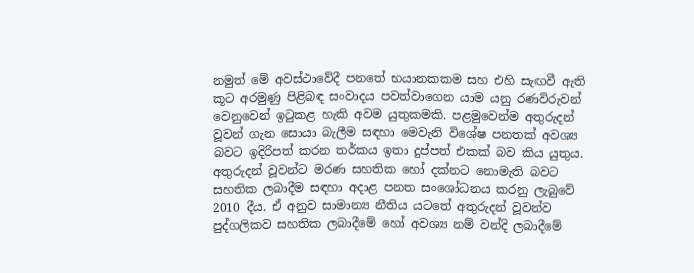නමුත් මේ අවස්‌ථාවේදී පනතේ භයානකකම සහ එහි සැඟවී ඇති කූට අරමුණු පිළිබඳ සංවාදය පවත්වාගෙන යාම යනු රණවිරුවන් වෙනුවෙන් ඉටුකළ හැකි අවම යුතුකමකි. පළමුවෙන්ම අතුරුදන් වූවන් ගැන සොයා බැලීම සඳහා මෙවැනි විශේෂ පනතක්‌ අවශ්‍ය බවට ඉදිරිපත් කරන තර්කය ඉතා දුප්පත් එකක්‌ බව කිය යුතුය. අතුරුදන් වූවන්ට මරණ සහතික හෝ දක්‌නට නොමැති බවට සහතික ලබාදීම සඳහා අදාළ පනත සංශෝධනය කරනු ලැබුවේ 2010 දීය. ඒ අනුව සාමාන්‍ය නීතිය යටතේ අතුරුදන් වූවන්ව පුද්ගලිකව සහතික ලබාදීමේ හෝ අවශ්‍ය නම් වන්දි ලබාදීමේ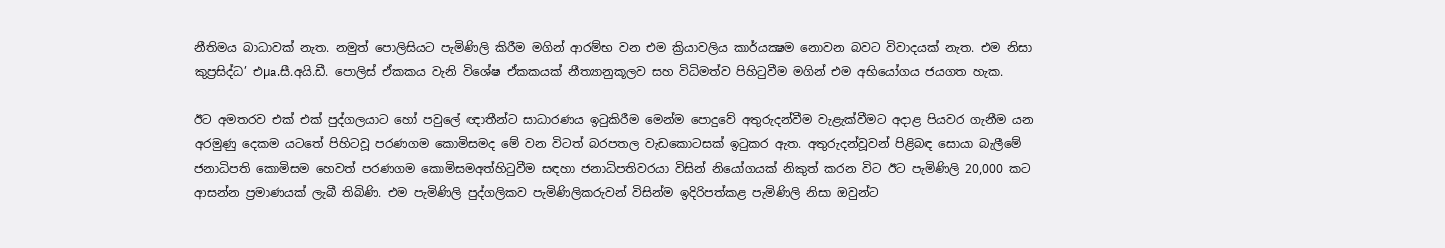නීතිමය බාධාවක්‌ නැත. නමුත් පොලිසියට පැමිණිලි කිරීම මගින් ආරම්භ වන එම ක්‍රියාවලිය කාර්යක්‍ෂම නොවන බවට විවාදයක්‌ නැත. එම නිසා කුප්‍රසිද්ධ’ එµa.සී.අයි.ඩී. පොලිස්‌ ඒකකය වැනි විශේෂ ඒකකයක්‌ නීත්‍යානුකූලව සහ විධිමත්ව පිහිටුවීම මගින් එම අභියෝගය ජයගත හැක.

ඊට අමතරව එක්‌ එක්‌ පුද්ගලයාට හෝ පවුලේ ඥාතීන්ට සාධාරණය ඉටුකිරීම මෙන්ම පොදුවේ අතුරුදන්වීම වැළැක්‌වීමට අදාළ පියවර ගැනීම යන අරමුණු දෙකම යටතේ පිහිටවූ පරණගම කොමිසමද මේ වන විටත් බරපතල වැඩකොටසක්‌ ඉටුකර ඇත. අතුරුදන්වූවන් පිළිබඳ සොයා බැලීමේ ජනාධිපති කොමිසම හෙවත් පරණගම කොමිසමඅත්හිටුවීම සඳහා ජනාධිපතිවරයා විසින් නියෝගයක්‌ නිකුත් කරන විට ඊට පැමිණිලි 20,000 කට ආසන්න ප්‍රමාණයක්‌ ලැබී තිබිණි. එම පැමිණිලි පුද්ගලිකව පැමිණිලිකරුවන් විසින්ම ඉදිරිපත්කළ පැමිණිලි නිසා ඔවුන්ට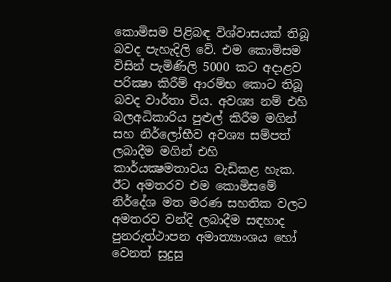කොමිසම පිළිබඳ විශ්වාසයක්‌ තිබූ බවද පැහැදිලි වේ. එම කොමිසම විසින් පැමිණිලි 5000 කට අදාළව පරික්‍ෂා කිරීම් ආරම්භ කොට තිබූ බවද වාර්තා විය. අවශ්‍ය නම් එහි බලඅධිකාරිය පුළුල් කිරීම මගින් සහ නිර්ලෝභීව අවශ්‍ය සම්පත් ලබාදීම මගින් එහි කාර්යක්‍ෂමතාවය වැඩිකළ හැක. ඊට අමතරව එම කොමිසමේ නිර්දේශ මත මරණ සහතික වලට අමතරව වන්දි ලබාදීම සඳහාද පුනරුත්ථාපන අමාත්‍යාංශය හෝ වෙනත් සුදුසු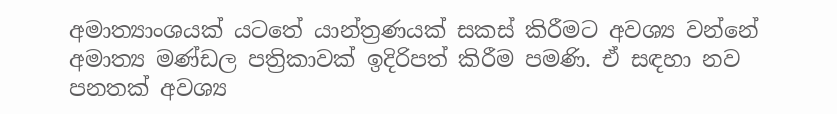අමාත්‍යාංශයක්‌ යටතේ යාන්ත්‍රණයක්‌ සකස්‌ කිරීමට අවශ්‍ය වන්නේ අමාත්‍ය මණ්‌ඩල පත්‍රිකාවක්‌ ඉදිරිපත් කිරීම පමණි. ඒ සඳහා නව පනතක්‌ අවශ්‍ය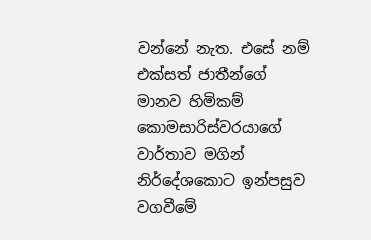වන්නේ නැත. එසේ නම් එක්‌සත් ජාතීන්ගේ මානව හිමිකම් කොමසාරිස්‌වරයාගේ වාර්තාව මගින් නිර්දේශකොට ඉන්පසුව වගවීමේ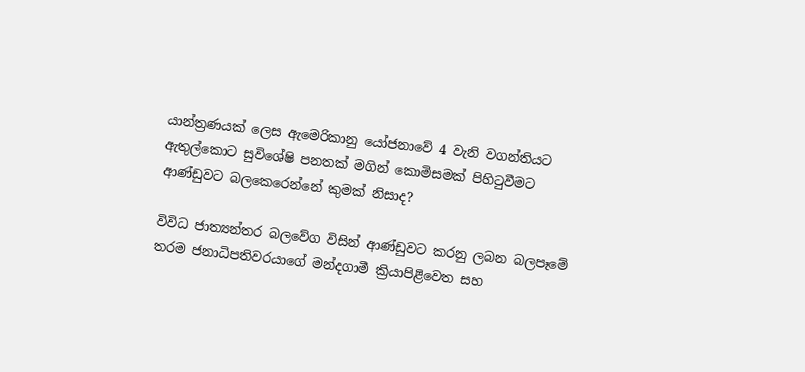යාන්ත්‍රණයක්‌ ලෙස ඇමෙරිකානු යෝජනාවේ 4 වැනි වගන්තියට ඇතුල්කොට සුවිශේෂි පනතක්‌ මගින් කොමිසමක්‌ පිහිටුවීමට ආණ්‌ඩුවට බලකෙරෙන්නේ කුමක්‌ නිසාද?

විවිධ ජාත්‍යන්තර බලවේග විසින් ආණ්‌ඩුවට කරනු ලබන බලපෑමේ තරම ජනාධිපතිවරයාගේ මන්දගාමී ක්‍රියාපිළිවෙත සහ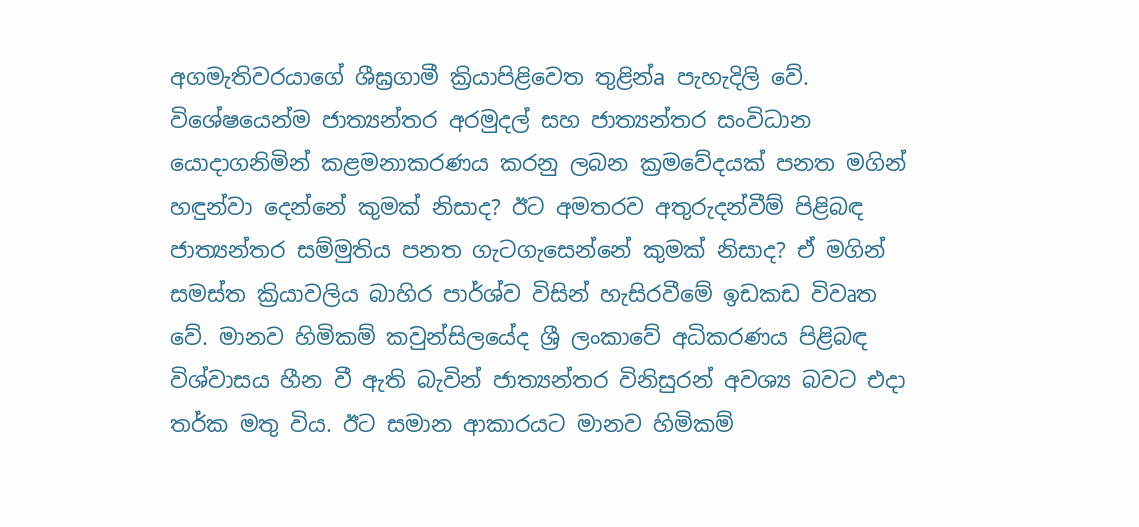අගමැතිවරයාගේ ශීඝ්‍රගාමී ක්‍රියාපිළිවෙත තුළින්a පැහැදිලි වේ. විශේෂයෙන්ම ජාත්‍යන්තර අරමුදල් සහ ජාත්‍යන්තර සංවිධාන යොදාගනිමින් කළමනාකරණය කරනු ලබන ක්‍රමවේදයක්‌ පනත මගින් හඳුන්වා දෙන්නේ කුමක්‌ නිසාද? ඊට අමතරව අතුරුදන්වීම් පිළිබඳ ජාත්‍යන්තර සම්මුතිය පනත ගැටගැසෙන්නේ කුමක්‌ නිසාද? ඒ මගින් සමස්‌ත ක්‍රියාවලිය බාහිර පාර්ශ්ව විසින් හැසිරවීමේ ඉඩකඩ විවෘත වේ. මානව හිමිකම් කවුන්සිලයේද ශ්‍රී ලංකාවේ අධිකරණය පිළිබඳ විශ්වාසය හීන වී ඇති බැවින් ජාත්‍යන්තර විනිසුරන් අවශ්‍ය බවට එදා තර්ක මතු විය. ඊට සමාන ආකාරයට මානව හිමිකම්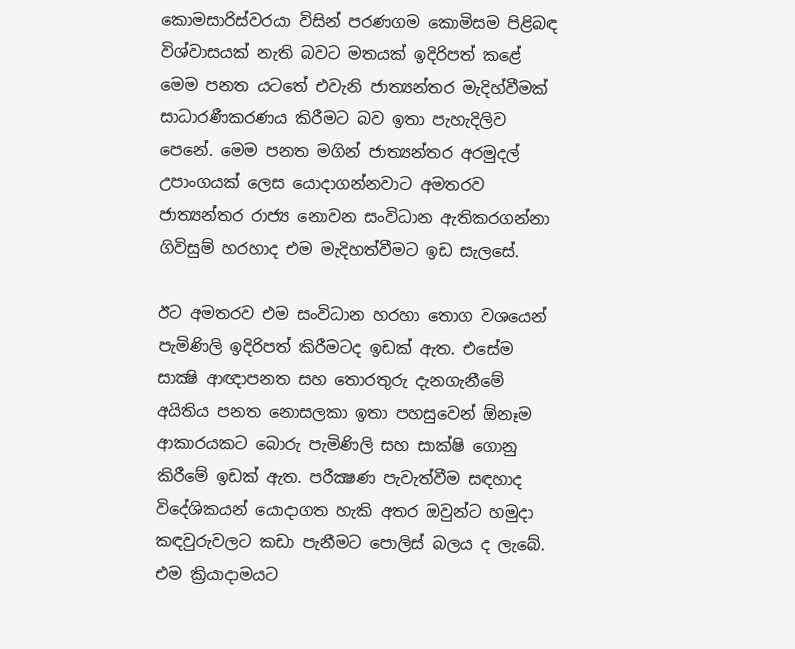කොමසාරිස්‌වරයා විසින් පරණගම කොමිසම පිළිබඳ විශ්වාසයක්‌ නැති බවට මතයක්‌ ඉදිරිපත් කළේ මෙම පනත යටතේ එවැනි ජාත්‍යන්තර මැදිහ්වීමක්‌ සාධාරණීකරණය කිරීමට බව ඉතා පැහැදිලිව පෙනේ. මෙම පනත මගින් ජාත්‍යන්තර අරමුදල් උපාංගයක්‌ ලෙස යොදාගන්නවාට අමතරව ජාත්‍යන්තර රාජ්‍ය නොවන සංවිධාන ඇතිකරගන්නා ගිවිසුම් හරහාද එම මැදිහත්වීමට ඉඩ සැලසේ.

ඊට අමතරව එම සංවිධාන හරහා තොග වශයෙන් පැමිණිලි ඉදිරිපත් කිරීමටද ඉඩක්‌ ඇත. එසේම සාක්‍ෂි ආඥාපනත සහ තොරතුරු දැනගැනීමේ අයිතිය පනත නොසලකා ඉතා පහසුවෙන් ඕනෑම ආකාරයකට බොරු පැමිණිලි සහ සාක්‌ෂි ගොනු කිරීමේ ඉඩක්‌ ඇත. පරීක්‍ෂණ පැවැත්වීම සඳහාද විදේශිකයන් යොදාගත හැකි අතර ඔවුන්ට හමුදා කඳවුරුවලට කඩා පැනීමට පොලිස්‌ බලය ද ලැබේ. එම ක්‍රියාදාමයට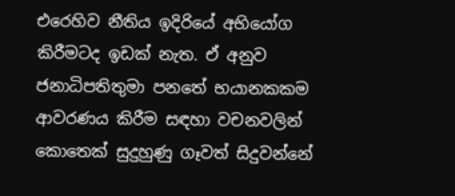එරෙහිව නීතිය ඉදිරියේ අභියෝග කිරීමටද ඉඩක්‌ නැත. ඒ අනුව ජනාධිපතිතුමා පනතේ භයානකකම ආවරණය කිරීම සඳහා වචනවලින් කොතෙක්‌ සුදුහුණු ගෑවත් සිදුවන්නේ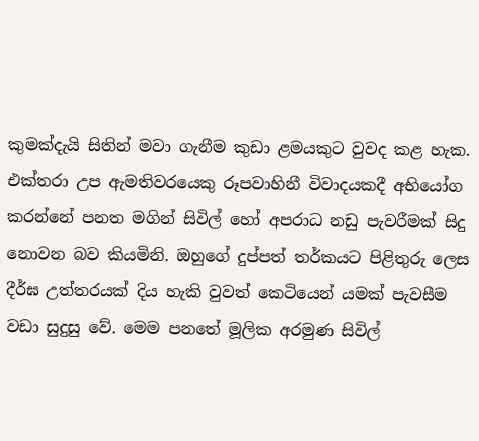කුමක්‌දැයි සිතින් මවා ගැනීම කුඩා ළමයකුට වුවද කළ හැක. එක්‌තරා උප ඇමතිවරයෙකු රූපවාහිනී විවාදයකදී අභියෝග කරන්නේ පනත මගින් සිවිල් හෝ අපරාධ නඩු පැවරීමක්‌ සිදු නොවන බව කියමිනි. ඔහුගේ දුප්පත් තර්කයට පිළිතුරු ලෙස දීර්ඝ උත්තරයක්‌ දිය හැකි වුවත් කෙටියෙන් යමක්‌ පැවසීම වඩා සුදුසු වේ. මෙම පනතේ මූලික අරමුණ සිවිල්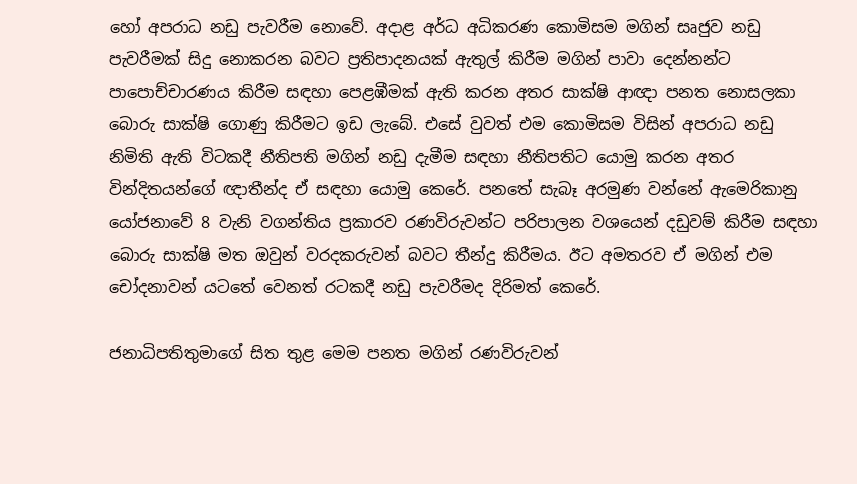හෝ අපරාධ නඩු පැවරීම නොවේ. අදාළ අර්ධ අධිකරණ කොමිසම මගින් සෘජුව නඩු පැවරීමක්‌ සිදු නොකරන බවට ප්‍රතිපාදනයක්‌ ඇතුල් කිරීම මගින් පාවා දෙන්නන්ට පාපොච්චාරණය කිරීම සඳහා පෙළඹීමක්‌ ඇති කරන අතර සාක්‌ෂි ආඥා පනත නොසලකා බොරු සාක්‌ෂි ගොණු කිරීමට ඉඩ ලැබේ. එසේ වුවත් එම කොමිසම විසින් අපරාධ නඩු නිමිති ඇති විටකදී නීතිපති මගින් නඩු දැමීම සඳහා නීතිපතිට යොමු කරන අතර වින්දිතයන්ගේ ඥාතීන්ද ඒ සඳහා යොමු කෙරේ. පනතේ සැබෑ අරමුණ වන්නේ ඇමෙරිකානු යෝජනාවේ 8 වැනි වගන්තිය ප්‍රකාරව රණවිරුවන්ට පරිපාලන වශයෙන් දඩුවම් කිරීම සඳහා බොරු සාක්‌ෂි මත ඔවුන් වරදකරුවන් බවට තීන්දු කිරීමය. ඊට අමතරව ඒ මගින් එම චෝදනාවන් යටතේ වෙනත් රටකදී නඩු පැවරීමද දිරිමත් කෙරේ.

ජනාධිපතිතුමාගේ සිත තුළ මෙම පනත මගින් රණවිරුවන්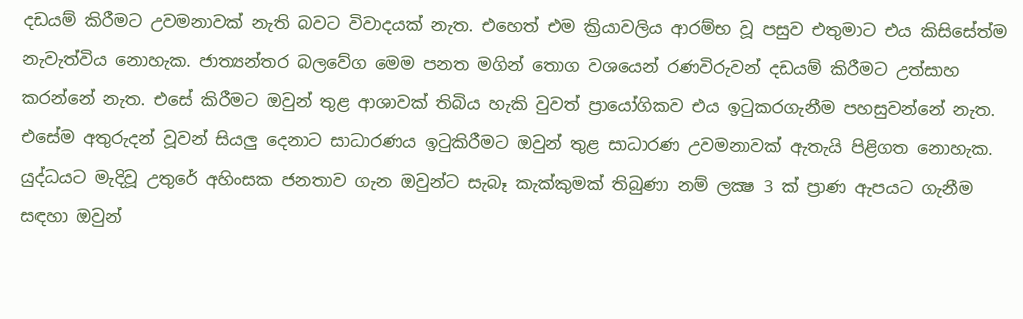දඩයම් කිරීමට උවමනාවක්‌ නැති බවට විවාදයක්‌ නැත. එහෙත් එම ක්‍රියාවලිය ආරම්භ වූ පසුව එතුමාට එය කිසිසේත්ම නැවැත්විය නොහැක. ජාත්‍යන්තර බලවේග මෙම පනත මගින් තොග වශයෙන් රණවිරුවන් දඩයම් කිරීමට උත්සාහ කරන්නේ නැත. එසේ කිරීමට ඔවුන් තුළ ආශාවක්‌ තිබිය හැකි වුවත් ප්‍රායෝගිකව එය ඉටුකරගැනීම පහසුවන්නේ නැත. එසේම අතුරුදන් වූවන් සියලු දෙනාට සාධාරණය ඉටුකිරීමට ඔවුන් තුළ සාධාරණ උවමනාවක්‌ ඇතැයි පිළිගත නොහැක. යුද්ධයට මැදිවූ උතුරේ අහිංසක ජනතාව ගැන ඔවුන්ට සැබෑ කැක්‌කුමක්‌ තිබුණා නම් ලක්‍ෂ 3 ක්‌ ප්‍රාණ ඇපයට ගැනීම සඳහා ඔවුන්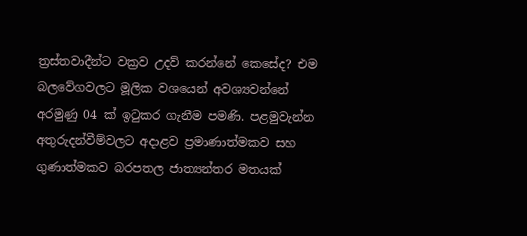ත්‍රස්‌තවාදීන්ට වක්‍රව උදව් කරන්නේ කෙසේද? එම බලවේගවලට මූලික වශයෙන් අවශ්‍යවන්නේ අරමුණු 04 ක්‌ ඉටුකර ගැනීම පමණි. පළමුවැන්න අතුරුදන්වීම්වලට අදාළව ප්‍රමාණාත්මකව සහ ගුණාත්මකව බරපතල ජාත්‍යන්තර මතයක්‌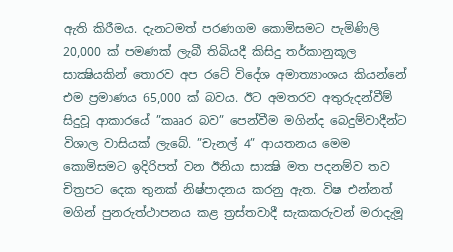ඇති කිරීමය. දැනටමත් පරණගම කොමිසමට පැමිණිලි 20,000 ක්‌ පමණක්‌ ලැබී තිබියදී කිසිදු තර්කානුකූල සාක්‍ෂියකින් තොරව අප රටේ විදේශ අමාත්‍යාංශය කියන්නේ එම ප්‍රමාණය 65,000 ක්‌ බවය. ඊට අමතරව අතුරුදන්වීම් සිදුවූ ආකාරයේ ”කෲර බව” පෙන්වීම මගින්ද බෙදුම්වාදීන්ට විශාල වාසියක්‌ ලැබේ. ”චැනල් 4” ආයතනය මෙම කොමිසමට ඉදිරිපත් වන ඊනියා සාක්‍ෂි මත පදනම්ව තව චිත්‍රපට දෙක තුනක්‌ නිෂ්පාදනය කරනු ඇත. විෂ එන්නත් මගින් පුනරුත්ථාපනය කළ ත්‍රස්‌තවාදී සැකකරුවන් මරාදැමූ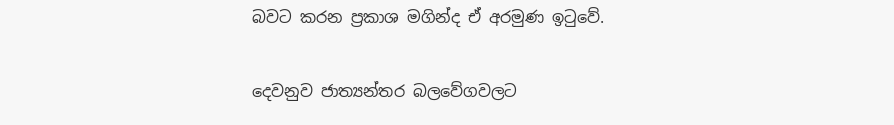බවට කරන ප්‍රකාශ මගින්ද ඒ අරමුණ ඉටුවේ.

දෙවනුව ජාත්‍යන්තර බලවේගවලට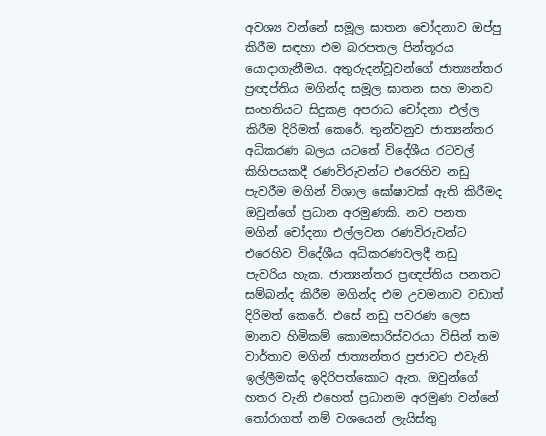අවශ්‍ය වන්නේ සමූල ඝාතන චෝදනාව ඔප්පු කිරීම සඳහා එම බරපතල පින්තූරය යොදාගැනීමය. අතුරුදන්වූවන්ගේ ජාත්‍යන්තර ප්‍රඥප්තිය මගින්ද සමූල ඝාතන සහ මානව සංහතියට සිදුකළ අපරාධ චෝදනා එල්ල කිරීම දිරිමත් කෙරේ. තුන්වනුව ජාත්‍යන්තර අධිකරණ බලය යටතේ විදේශීය රටවල් කිහිපයකදී රණවිරුවන්ට එරෙහිව නඩු පැවරීම මගින් විශාල ඝෝෂාවක්‌ ඇති කිරීමද ඔවුන්ගේ ප්‍රධාන අරමුණකි. නව පනත මගින් චෝදනා එල්ලවන රණවිරුවන්ට එරෙහිව විදේශීය අධිකරණවලදී නඩු පැවරිය හැක. ජාත්‍යන්තර ප්‍රඥප්තිය පනතට සම්බන්ද කිරීම මගින්ද එම උවමනාව වඩාත් දිරිමත් කෙරේ. එසේ නඩු පවරණ ලෙස මානව හිමිකම් කොමසාරිස්‌වරයා විසින් තම වාර්තාව මගින් ජාත්‍යන්තර ප්‍රජාවට එවැනි ඉල්ලීමක්‌ද ඉදිරිපත්කොට ඇත. ඔවුන්ගේ හතර වැනි එහෙත් ප්‍රධානම අරමුණ වන්නේ තෝරාගත් නම් වශයෙන් ලැයිස්‌තු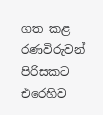ගත කළ රණවිරුවන් පිරිසකට එරෙහිව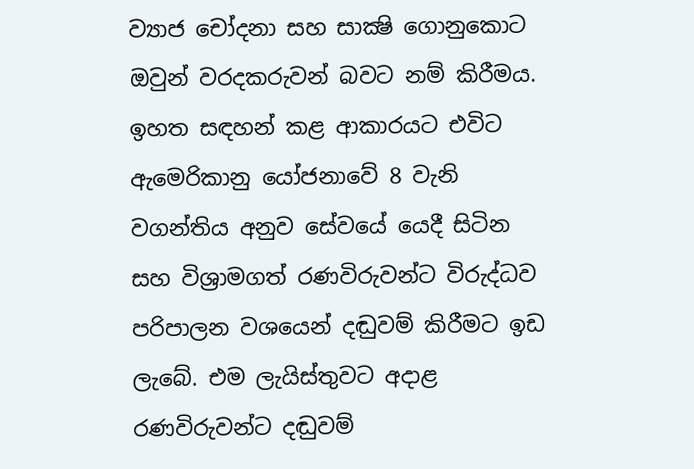ව්‍යාජ චෝදනා සහ සාක්‍ෂි ගොනුකොට ඔවුන් වරදකරුවන් බවට නම් කිරීමය. ඉහත සඳහන් කළ ආකාරයට එවිට ඇමෙරිකානු යෝජනාවේ 8 වැනි වගන්තිය අනුව සේවයේ යෙදී සිටින සහ විශ්‍රාමගත් රණවිරුවන්ට විරුද්ධව පරිපාලන වශයෙන් දඬුවම් කිරීමට ඉඩ ලැබේ. එම ලැයිස්‌තුවට අදාළ රණවිරුවන්ට දඬුවම්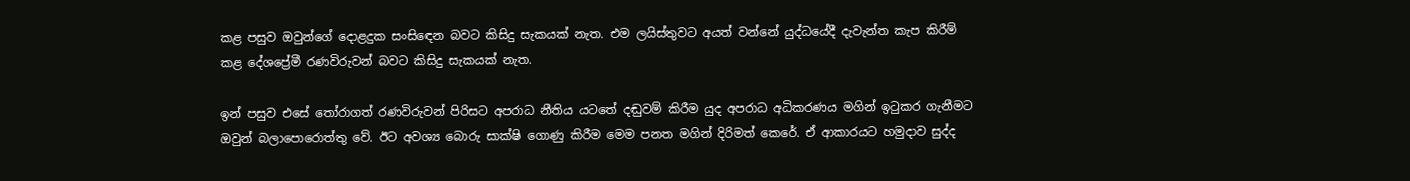කළ පසුව ඔවුන්ගේ දොළදුක සංසිඳෙන බවට කිසිදු සැකයක්‌ නැත. එම ලයිස්‌තුවට අයත් වන්නේ යුද්ධයේදී දැවැන්ත කැප කිරීම් කළ දේශප්‍රේමී රණවිරුවන් බවට කිසිදු සැකයක්‌ නැත.

ඉන් පසුව එසේ තෝරාගත් රණවිරුවන් පිරිසට අපරාධ නීතිය යටතේ දඬුවම් කිරීම යුද අපරාධ අධිකරණය මගින් ඉටුකර ගැනීමට ඔවුන් බලාපොරොත්තු වේ. ඊට අවශ්‍ය බොරු සාක්‌ෂි ගොණු කිරීම මෙම පනත මගින් දිරිමත් කෙරේ. ඒ ආකාරයට හමුදාව සුද්ද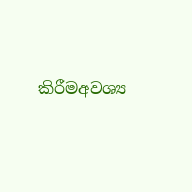කිරීමඅවශ්‍ය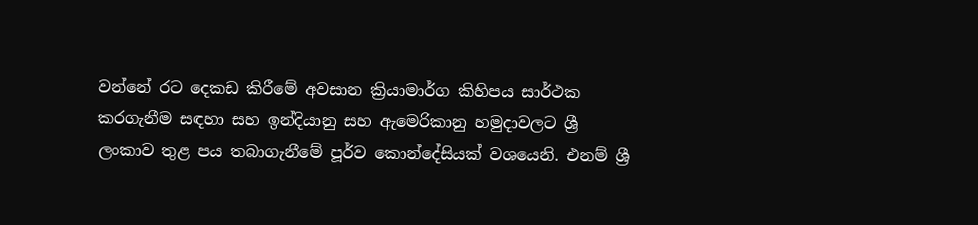වන්නේ රට දෙකඩ කිරීමේ අවසාන ක්‍රියාමාර්ග කිහිපය සාර්ථක කරගැනීම සඳහා සහ ඉන්දියානු සහ ඇමෙරිකානු හමුදාවලට ශ්‍රී ලංකාව තුළ පය තබාගැනීමේ පූර්ව කොන්දේසියක්‌ වශයෙනි. එනම් ශ්‍රී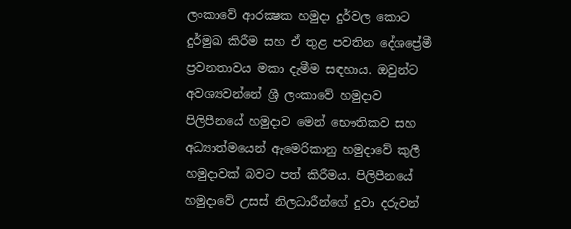ලංකාවේ ආරක්‍ෂක හමුදා දුර්වල කොට දුර්මුඛ කිරීම සහ ඒ තුළ පවතින දේශප්‍රේමී ප්‍රවනතාවය මකා දැමීම සඳහාය. ඔවුන්ට අවශ්‍යවන්නේ ශ්‍රී ලංකාවේ හමුදාව පිලිපීනයේ හමුදාව මෙන් භෞතිකව සහ අධ්‍යාත්මයෙන් ඇමෙරිකානු හමුදාවේ කුලී හමුදාවක්‌ බවට පත් කිරීමය. පිලිපීනයේ හමුදාවේ උසස්‌ නිලධාරීන්ගේ දුවා දරුවන්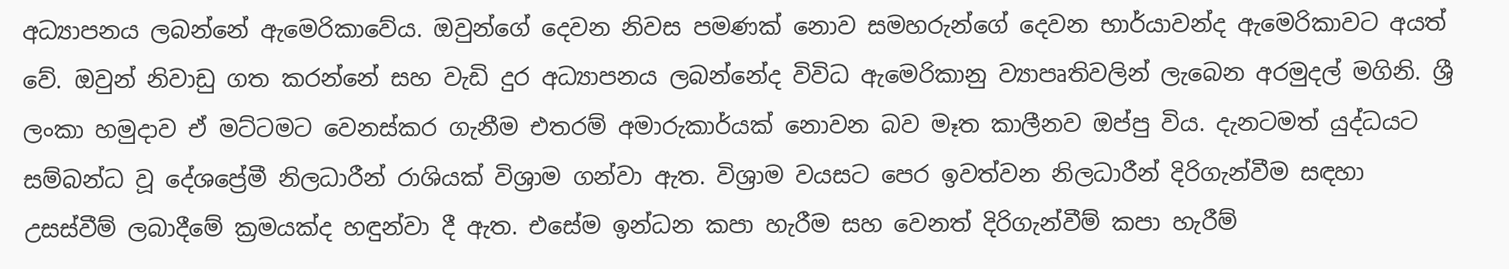අධ්‍යාපනය ලබන්නේ ඇමෙරිකාවේය. ඔවුන්ගේ දෙවන නිවස පමණක්‌ නොව සමහරුන්ගේ දෙවන භාර්යාවන්ද ඇමෙරිකාවට අයත් වේ. ඔවුන් නිවාඩු ගත කරන්නේ සහ වැඩි දුර අධ්‍යාපනය ලබන්නේද විවිධ ඇමෙරිකානු ව්‍යාපෘතිවලින් ලැබෙන අරමුදල් මගිනි. ශ්‍රී ලංකා හමුදාව ඒ මට්‌ටමට වෙනස්‌කර ගැනීම එතරම් අමාරුකාර්යක්‌ නොවන බව මෑත කාලීනව ඔප්පු විය. දැනටමත් යුද්ධයට සම්බන්ධ වූ දේශප්‍රේමී නිලධාරීන් රාශියක්‌ විශ්‍රාම ගන්වා ඇත. විශ්‍රාම වයසට පෙර ඉවත්වන නිලධාරීන් දිරිගැන්වීම සඳහා උසස්‌වීම් ලබාදීමේ ක්‍රමයක්‌ද හඳුන්වා දී ඇත. එසේම ඉන්ධන කපා හැරීම සහ වෙනත් දිරිගැන්වීම් කපා හැරීම්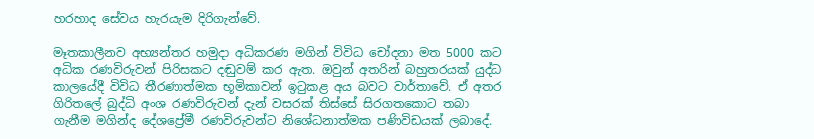හරහාද සේවය හැරයැම දිරිගැන්වේ.

මෑතකාලීනව අභ්‍යන්තර හමුදා අධිකරණ මගින් විවිධ චෝදනා මත 5000 කට අධික රණවිරුවන් පිරිසකට දඬුවම් කර ඇත. ඔවුන් අතරින් බහුතරයක්‌ යුද්ධ කාලයේදී විවිධ තීරණාත්මක භූමිකාවන් ඉටුකළ අය බවට වාර්තාවේ. ඒ අතර ගිරිතලේ බුද්ධි අංශ රණවිරුවන් දැන් වසරක්‌ තිස්‌සේ සිරගතකොට තබා ගැනීම මගින්ද දේශප්‍රේමී රණවිරුවන්ට නිශේධනාත්මක පණිවිඩයක්‌ ලබාදේ.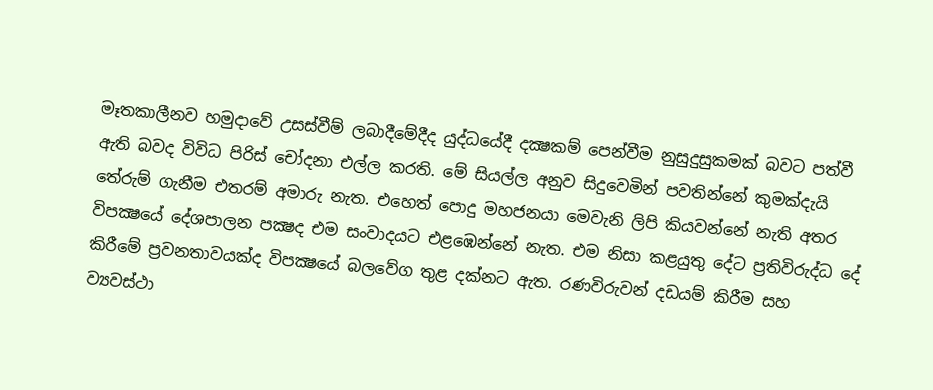මෑතකාලීනව හමුදාවේ උසස්‌වීම් ලබාදීමේදීද යුද්ධයේදී දක්‍ෂකම් පෙන්වීම නුසුදුසුකමක්‌ බවට පත්වී ඇති බවද විවිධ පිරිස්‌ චෝදනා එල්ල කරති. මේ සියල්ල අනුව සිදුවෙමින් පවතින්නේ කුමක්‌දැයි තේරුම් ගැනීම එතරම් අමාරු නැත. එහෙත් පොදු මහජනයා මෙවැනි ලිපි කියවන්නේ නැති අතර විපක්‍ෂයේ දේශපාලන පක්‍ෂද එම සංවාදයට එළඹෙන්නේ නැත. එම නිසා කළයුතු දේට ප්‍රතිවිරුද්ධ දේ කිරීමේ ප්‍රවනතාවයක්‌ද විපක්‍ෂයේ බලවේග තුළ දක්‌නට ඇත. රණවිරුවන් දඩයම් කිරීම සහ ව්‍යවස්‌ථා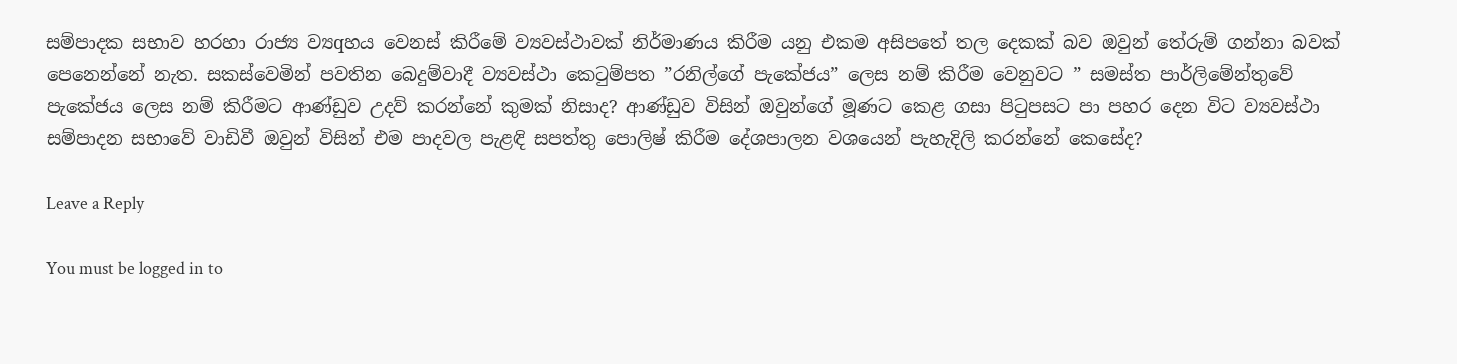සම්පාදක සභාව හරහා රාජ්‍ය ව්‍යqහය වෙනස්‌ කිරීමේ ව්‍යවස්‌ථාවක්‌ නිර්මාණය කිරීම යනු එකම අසිපතේ තල දෙකක්‌ බව ඔවුන් තේරුම් ගන්නා බවක්‌ පෙනෙන්නේ නැත. සකස්‌වෙමින් පවතින බෙදුම්වාදී ව්‍යවස්‌ථා කෙටුම්පත ”රනිල්ගේ පැකේජය” ලෙස නම් කිරීම වෙනුවට ” සමස්‌ත පාර්ලිමේන්තුවේ පැකේජය ලෙස නම් කිරීමට ආණ්‌ඩුව උදව් කරන්නේ කුමක්‌ නිසාද? ආණ්‌ඩුව විසින් ඔවුන්ගේ මූණට කෙළ ගසා පිටුපසට පා පහර දෙන විට ව්‍යවස්‌ථා සම්පාදන සභාවේ වාඩිවී ඔවුන් විසින් එම පාදවල පැළඳි සපත්තු පොලිෂ් කිරීම දේශපාලන වශයෙන් පැහැදිලි කරන්නේ කෙසේද?

Leave a Reply

You must be logged in to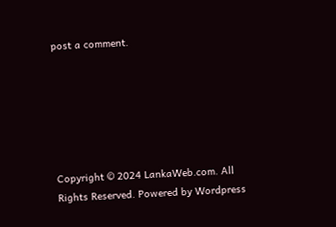post a comment.






Copyright © 2024 LankaWeb.com. All Rights Reserved. Powered by Wordpress